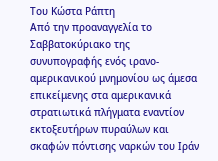Του Κώστα Ράπτη
Από την προαναγγελία το Σαββατοκύριακο της συνυπογραφής ενός ιρανο-αμερικανικού μνημονίου ως άμεσα επικείμενης στα αμερικανικά στρατιωτικά πλήγματα εναντίον εκτοξευτήρων πυραύλων και σκαφών πόντισης ναρκών του Ιράν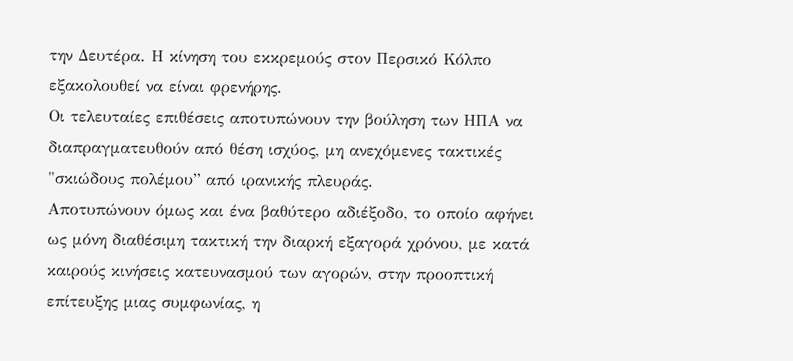την Δευτέρα. Η κίνηση του εκκρεμούς στον Περσικό Κόλπο εξακολουθεί να είναι φρενήρης.
Οι τελευταίες επιθέσεις αποτυπώνουν την βούληση των ΗΠΑ να διαπραγματευθούν από θέση ισχύος, μη ανεχόμενες τακτικές "σκιώδους πολέμου” από ιρανικής πλευράς.
Αποτυπώνουν όμως και ένα βαθύτερο αδιέξοδο, το οποίο αφήνει ως μόνη διαθέσιμη τακτική την διαρκή εξαγορά χρόνου, με κατά καιρούς κινήσεις κατευνασμού των αγορών, στην προοπτική επίτευξης μιας συμφωνίας, η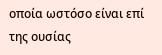οποία ωστόσο είναι επί της ουσίας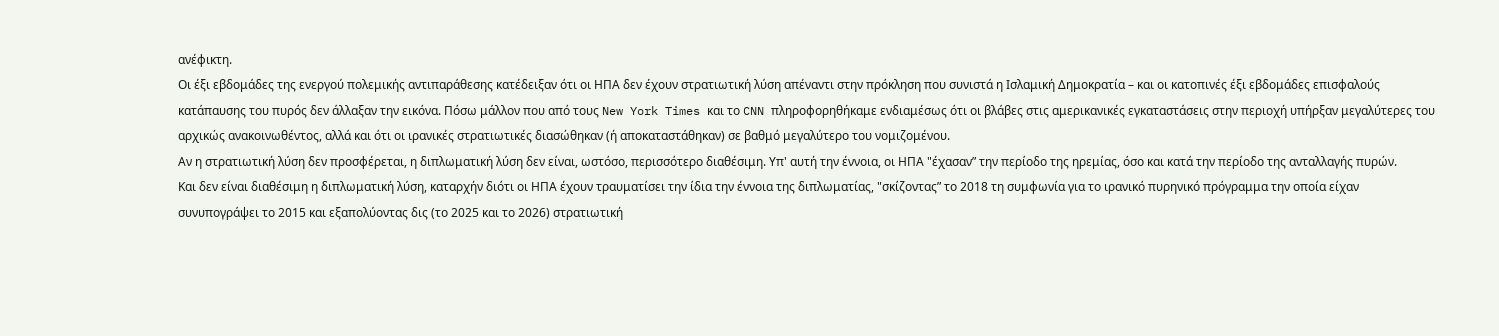ανέφικτη.
Οι έξι εβδομάδες της ενεργού πολεμικής αντιπαράθεσης κατέδειξαν ότι οι ΗΠΑ δεν έχουν στρατιωτική λύση απέναντι στην πρόκληση που συνιστά η Ισλαμική Δημοκρατία – και οι κατοπινές έξι εβδομάδες επισφαλούς κατάπαυσης του πυρός δεν άλλαξαν την εικόνα. Πόσω μάλλον που από τους New York Times και το CNN πληροφορηθήκαμε ενδιαμέσως ότι οι βλάβες στις αμερικανικές εγκαταστάσεις στην περιοχή υπήρξαν μεγαλύτερες του αρχικώς ανακοινωθέντος, αλλά και ότι οι ιρανικές στρατιωτικές διασώθηκαν (ή αποκαταστάθηκαν) σε βαθμό μεγαλύτερο του νομιζομένου.
Αν η στρατιωτική λύση δεν προσφέρεται, η διπλωματική λύση δεν είναι, ωστόσο, περισσότερο διαθέσιμη. Υπ' αυτή την έννοια, οι ΗΠΑ "έχασαν” την περίοδο της ηρεμίας, όσο και κατά την περίοδο της ανταλλαγής πυρών.
Και δεν είναι διαθέσιμη η διπλωματική λύση, καταρχήν διότι οι ΗΠΑ έχουν τραυματίσει την ίδια την έννοια της διπλωματίας, "σκίζοντας” το 2018 τη συμφωνία για το ιρανικό πυρηνικό πρόγραμμα την οποία είχαν συνυπογράψει το 2015 και εξαπολύοντας δις (το 2025 και το 2026) στρατιωτική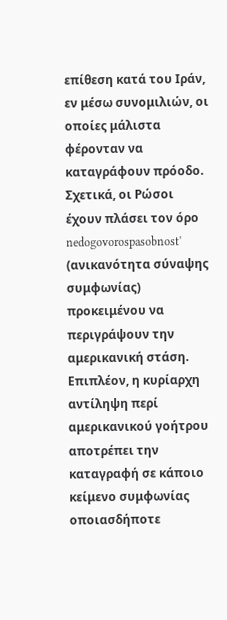επίθεση κατά του Ιράν, εν μέσω συνομιλιών, οι οποίες μάλιστα φέρονταν να καταγράφουν πρόοδο.
Σχετικά, οι Ρώσοι έχουν πλάσει τον όρο nedogovorospasobnost' (ανικανότητα σύναψης συμφωνίας) προκειμένου να περιγράψουν την αμερικανική στάση.
Επιπλέον, η κυρίαρχη αντίληψη περί αμερικανικού γοήτρου αποτρέπει την καταγραφή σε κάποιο κείμενο συμφωνίας οποιασδήποτε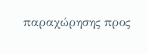παραχώρησης προς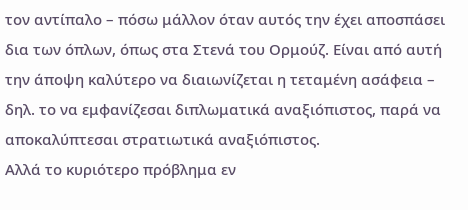τον αντίπαλο – πόσω μάλλον όταν αυτός την έχει αποσπάσει δια των όπλων, όπως στα Στενά του Ορμούζ. Είναι από αυτή την άποψη καλύτερο να διαιωνίζεται η τεταμένη ασάφεια – δηλ. το να εμφανίζεσαι διπλωματικά αναξιόπιστος, παρά να αποκαλύπτεσαι στρατιωτικά αναξιόπιστος.
Αλλά το κυριότερο πρόβλημα εν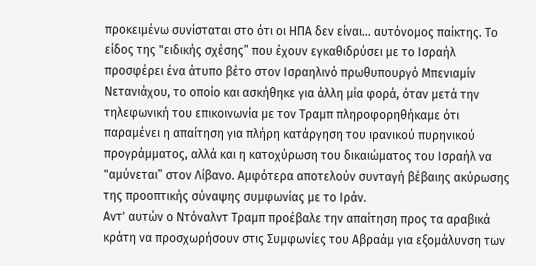προκειμένω συνίσταται στο ότι οι ΗΠΑ δεν είναι... αυτόνομος παίκτης. Το είδος της "ειδικής σχέσης” που έχουν εγκαθιδρύσει με το Ισραήλ προσφέρει ένα άτυπο βέτο στον Ισραηλινό πρωθυπουργό Μπενιαμίν Νετανιάχου, το οποίο και ασκήθηκε για άλλη μία φορά, όταν μετά την τηλεφωνική του επικοινωνία με τον Τραμπ πληροφορηθήκαμε ότι παραμένει η απαίτηση για πλήρη κατάργηση του ιρανικού πυρηνικού προγράμματος, αλλά και η κατοχύρωση του δικαιώματος του Ισραήλ να "αμύνεται” στον Λίβανο. Αμφότερα αποτελούν συνταγή βέβαιης ακύρωσης της προοπτικής σύναψης συμφωνίας με το Ιράν.
Αντ' αυτών ο Ντόναλντ Τραμπ προέβαλε την απαίτηση προς τα αραβικά κράτη να προσχωρήσουν στις Συμφωνίες του Αβραάμ για εξομάλυνση των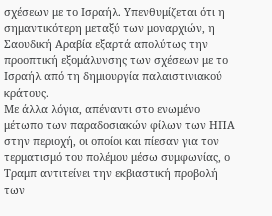σχέσεων με το Ισραήλ. Υπενθυμίζεται ότι η σημαντικότερη μεταξύ των μοναρχιών, η Σαουδική Αραβία εξαρτά απολύτως την προοπτική εξομάλυνσης των σχέσεων με το Ισραήλ από τη δημιουργία παλαιστινιακού κράτους.
Με άλλα λόγια, απέναντι στο ενωμένο μέτωπο των παραδοσιακών φίλων των ΗΠΑ στην περιοχή, οι οποίοι και πίεσαν για τον τερματισμό του πολέμου μέσω συμφωνίας, ο Τραμπ αντιτείνει την εκβιαστική προβολή των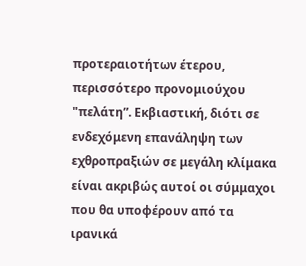προτεραιοτήτων έτερου, περισσότερο προνομιούχου "πελάτη”. Εκβιαστική, διότι σε ενδεχόμενη επανάληψη των εχθροπραξιών σε μεγάλη κλίμακα είναι ακριβώς αυτοί οι σύμμαχοι που θα υποφέρουν από τα ιρανικά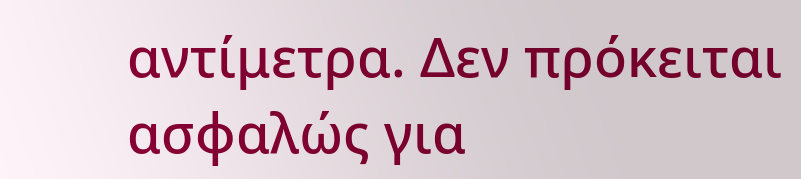αντίμετρα. Δεν πρόκειται ασφαλώς για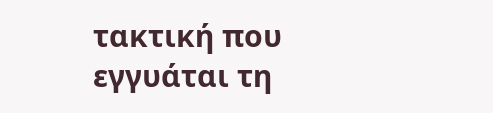τακτική που εγγυάται τη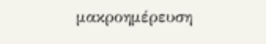μακροημέρευση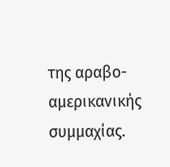της αραβο-αμερικανικής συμμαχίας.